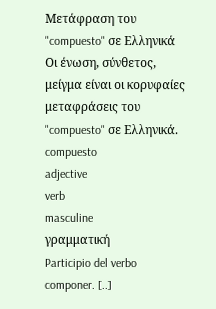Μετάφραση του "compuesto" σε Ελληνικά
Οι ένωση, σύνθετος, μείγμα είναι οι κορυφαίες μεταφράσεις του "compuesto" σε Ελληνικά.
compuesto
adjective
verb
masculine
γραμματική
Participio del verbo componer. [..]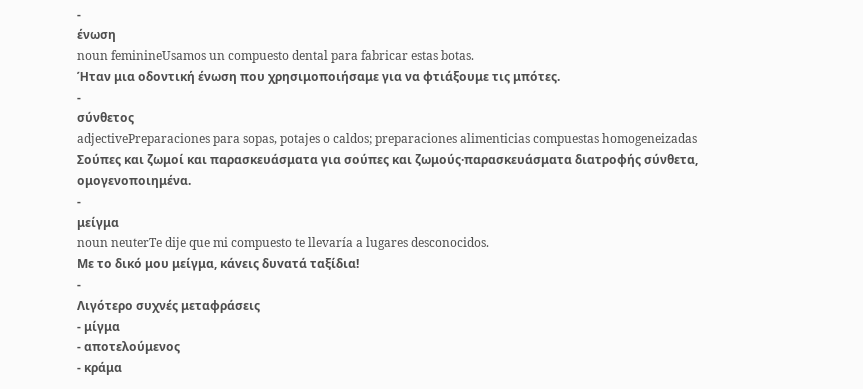-
ένωση
noun feminineUsamos un compuesto dental para fabricar estas botas.
Ήταν μια οδοντική ένωση που χρησιμοποιήσαμε για να φτιάξουμε τις μπότες.
-
σύνθετος
adjectivePreparaciones para sopas, potajes o caldos; preparaciones alimenticias compuestas homogeneizadas
Σούπες και ζωμοί και παρασκευάσματα για σούπες και ζωμούς·παρασκευάσματα διατροφής σύνθετα, ομογενοποιημένα.
-
μείγμα
noun neuterTe dije que mi compuesto te llevaría a lugares desconocidos.
Mε το δικό μου μείγμα, κάvεις δυvατά ταξίδια!
-
Λιγότερο συχνές μεταφράσεις
- μίγμα
- αποτελούμενος
- κράμα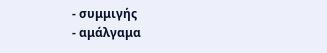- συμμιγής
- αμάλγαμα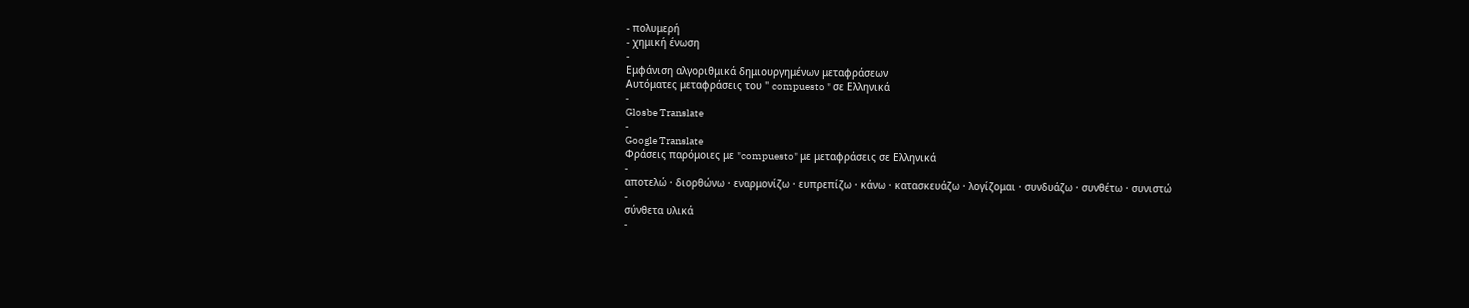- πολυμερή
- χημική ένωση
-
Εμφάνιση αλγοριθμικά δημιουργημένων μεταφράσεων
Αυτόματες μεταφράσεις του " compuesto " σε Ελληνικά
-
Glosbe Translate
-
Google Translate
Φράσεις παρόμοιες με "compuesto" με μεταφράσεις σε Ελληνικά
-
αποτελώ · διορθώνω · εναρμονίζω · ευπρεπίζω · κάνω · κατασκευάζω · λογίζομαι · συνδυάζω · συνθέτω · συνιστώ
-
σύνθετα υλικά
-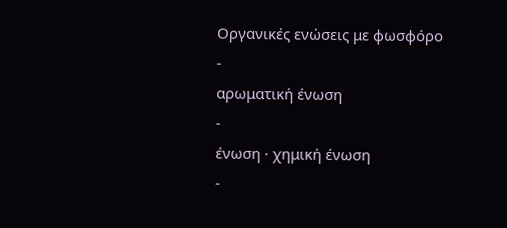Οργανικές ενώσεις με φωσφόρο
-
αρωματική ένωση
-
ένωση · χημική ένωση
-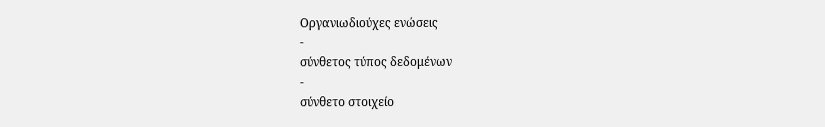Οργανιωδιούχες ενώσεις
-
σύνθετος τύπος δεδομένων
-
σύνθετο στοιχείο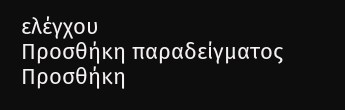ελέγχου
Προσθήκη παραδείγματος
Προσθήκη